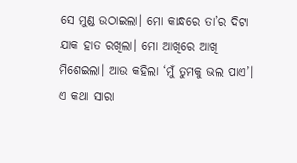ସେ ମୁଣ୍ଡ ଉଠାଇଲା। ମୋ କାନ୍ଧରେ ତା’ର ଦିଟା ଯାକ ହାତ ରଖିଲା। ମୋ ଆଖିରେ ଆଖି ମିଶେଇଲା। ଆଉ କହିଲା ‘ମୁଁ ତୁମକୁ ଭଲ ପାଏ’। ଏ କଥା ସାରା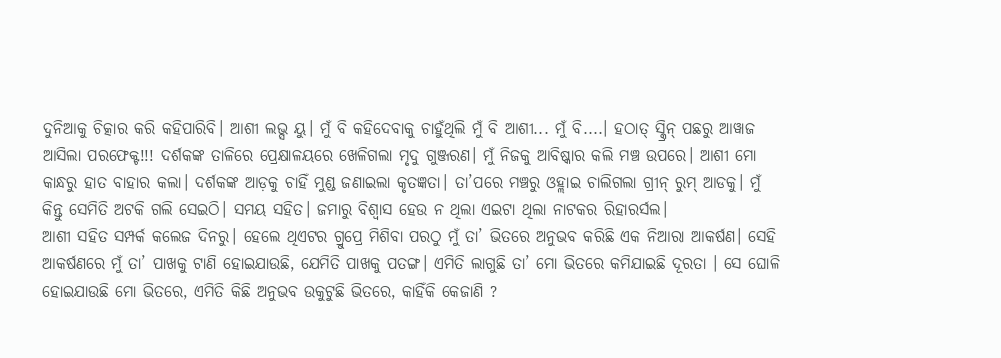ଦୁନିଆକୁ ଚିତ୍କାର କରି କହିପାରିବି। ଆଶୀ ଲଭ୍ସ ୟୁ। ମୁଁ ବି କହିଦେବାକୁ ଚାହୁଁଥିଲି ମୁଁ ବି ଆଶୀ... ମୁଁ ବି....। ହଠାତ୍ ସ୍କ୍ରିନ୍ ପଛରୁ ଆୱାଜ ଆସିଲା ପରଫେକ୍ଟ!!! ଦର୍ଶକଙ୍କ ତାଳିରେ ପ୍ରେକ୍ଷାଳୟରେ ଖେଳିଗଲା ମୃଦୁ ଗୁଞ୍ଜରଣ। ମୁଁ ନିଜକୁ ଆବିଷ୍କାର କଲି ମଞ୍ଚ ଉପରେ। ଆଶୀ ମୋ କାନ୍ଧରୁ ହାତ ବାହାର କଲା। ଦର୍ଶକଙ୍କ ଆଡ଼କୁ ଚାହିଁ ମୁଣ୍ଡ ଜଣାଇଲା କୃତଜ୍ଞତା। ତା’ପରେ ମଞ୍ଚରୁ ଓହ୍ଲାଇ ଚାଲିଗଲା ଗ୍ରୀନ୍ ରୁମ୍ ଆଡକୁ। ମୁଁ କିନ୍ତୁ ସେମିତି ଅଟକି ଗଲି ସେଇଠି। ସମୟ ସହିତ। ଜମାରୁ ବିଶ୍ୱାସ ହେଉ ନ ଥିଲା ଏଇଟା ଥିଲା ନାଟକର ରିହାରର୍ସଲ।
ଆଶୀ ସହିତ ସମ୍ପର୍କ କଲେଜ ଦିନରୁ। ହେଲେ ଥିଏଟର ଗ୍ରୁପ୍ରେ ମିଶିବା ପରଠୁ ମୁଁ ତା’ ଭିତରେ ଅନୁଭବ କରିଛି ଏକ ନିଆରା ଆକର୍ଷଣ। ସେହି ଆକର୍ଷଣରେ ମୁଁ ତା’ ପାଖକୁ ଟାଣି ହୋଇଯାଉଛି, ଯେମିତି ପାଖକୁ ପତଙ୍ଗ। ଏମିତି ଲାଗୁଛି ତା’ ମୋ ଭିତରେ କମିଯାଇଛି ଦୂରତା । ସେ ଘୋଳି ହୋଇଯାଉଛି ମୋ ଭିତରେ, ଏମିତି କିଛି ଅନୁଭବ ଉକୁଟୁଛି ଭିତରେ, କାହିଁକି କେଜାଣି ?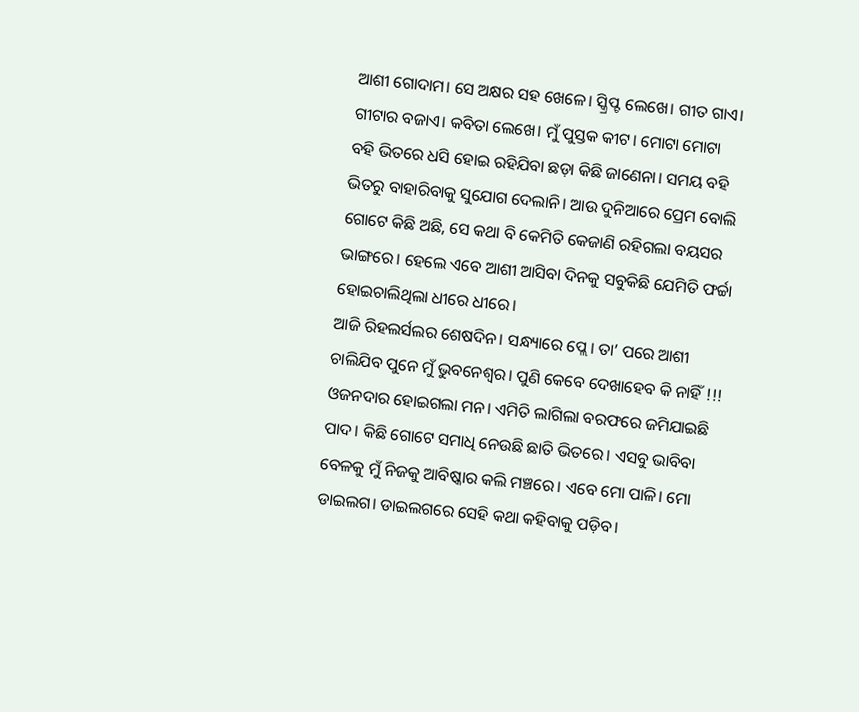ଆଶୀ ଗୋଦାମ। ସେ ଅକ୍ଷର ସହ ଖେଳେ। ସ୍କ୍ରିପ୍ଟ ଲେଖେ। ଗୀତ ଗାଏ। ଗୀଟାର ବଜାଏ। କବିତା ଲେଖେ। ମୁଁ ପୁସ୍ତକ କୀଟ। ମୋଟା ମୋଟା ବହି ଭିତରେ ଧସି ହୋଇ ରହିଯିବା ଛଡ଼ା କିଛି ଜାଣେନା। ସମୟ ବହି ଭିତରୁ ବାହାରିବାକୁ ସୁଯୋଗ ଦେଲାନି। ଆଉ ଦୁନିଆରେ ପ୍ରେମ ବୋଲି ଗୋଟେ କିଛି ଅଛି, ସେ କଥା ବି କେମିତି କେଜାଣି ରହିଗଲା ବୟସର ଭାଙ୍ଗରେ। ହେଲେ ଏବେ ଆଶୀ ଆସିବା ଦିନକୁ ସବୁକିଛି ଯେମିତି ଫର୍ଚ୍ଚା ହୋଇଚାଲିଥିଲା ଧୀରେ ଧୀରେ।
ଆଜି ରିହଲର୍ସଲର ଶେଷଦିନ। ସନ୍ଧ୍ୟାରେ ପ୍ଲେ। ତା’ ପରେ ଆଶୀ ଚାଲିଯିବ ପୁନେ ମୁଁ ଭୁବନେଶ୍ୱର। ପୁଣି କେବେ ଦେଖାହେବ କି ନାହିଁ !!! ଓଜନଦାର ହୋଇଗଲା ମନ। ଏମିତି ଲାଗିଲା ବରଫରେ ଜମିଯାଇଛି ପାଦ। କିଛି ଗୋଟେ ସମାଧି ନେଉଛି ଛାତି ଭିତରେ। ଏସବୁ ଭାବିବା ବେଳକୁ ମୁଁ ନିଜକୁ ଆବିଷ୍କାର କଲି ମଞ୍ଚରେ। ଏବେ ମୋ ପାଳି। ମୋ ଡାଇଲଗ। ଡାଇଲଗରେ ସେହି କଥା କହିବାକୁ ପଡ଼ିବ।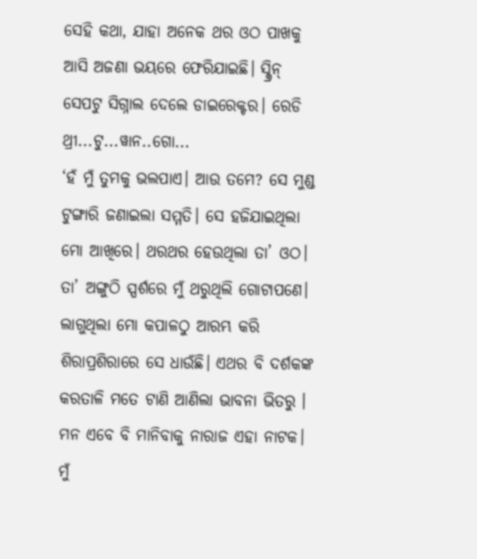ସେହି କଥା, ଯାହା ଅନେକ ଥର ଓଠ ପାଖକୁ ଆସି ଅଜଣା ଭୟରେ ଫେରିଯାଇଛି। ସ୍କ୍ରିନ୍ ସେପଟୁ ସିଗ୍ନାଲ ଦେଲେ ଡାଇରେକ୍ଟର। ରେଡି ଥ୍ରୀ...ଟୁ...ୱାନ..ଗୋ...
‘ହଁ ମୁଁ ତୁମକୁ ଭଲପାଏ। ଆଉ ତମେ? ସେ ମୁଣ୍ଡ ଟୁଙ୍ଗାରି ଜଣାଇଲା ସମ୍ମତି। ସେ ହଜିଯାଇଥିଲା ମୋ ଆଖିରେ। ଥରଥର ହେଉଥିଲା ତା’ ଓଠ। ତା’ ଅଙ୍ଗୁଠି ସ୍ପର୍ଶରେ ମୁଁ ଥରୁଥିଲି ଗୋଟାପଣେ। ଲାଗୁଥିଲା ମୋ କପାଳଠୁ ଆରମ୍ଭ କରି ଶିରାପ୍ରଶିରାରେ ସେ ଧାଉଁଛି। ଏଥର ବି ଦର୍ଶକଙ୍କ କରତାଳି ମତେ ଟାଣି ଆଣିଲା ଭାବନା ଭିତରୁ । ମନ ଏବେ ବି ମାନିବାକୁ ନାରାଜ ଏହା ନାଟକ। ମୁଁ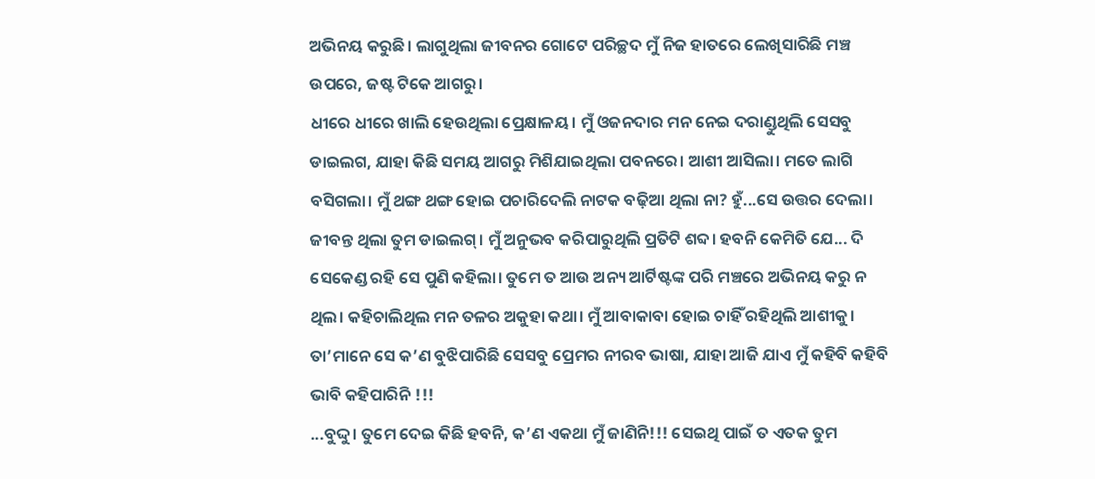ଅଭିନୟ କରୁଛି। ଲାଗୁଥିଲା ଜୀବନର ଗୋଟେ ପରିଚ୍ଛଦ ମୁଁ ନିଜ ହାତରେ ଲେଖିସାରିଛି ମଞ୍ଚ ଉପରେ, ଜଷ୍ଟ ଟିକେ ଆଗରୁ।
ଧୀରେ ଧୀରେ ଖାଲି ହେଉଥିଲା ପ୍ରେକ୍ଷାଳୟ। ମୁଁ ଓଜନଦାର ମନ ନେଇ ଦରାଣ୍ଡୁଥିଲି ସେସବୁ ଡାଇଲଗ, ଯାହା କିଛି ସମୟ ଆଗରୁ ମିଶିଯାଇଥିଲା ପବନରେ। ଆଶୀ ଆସିଲା। ମତେ ଲାଗି ବସିଗଲା। ମୁଁ ଥଙ୍ଗ ଥଙ୍ଗ ହୋଇ ପଚାରିଦେଲି ନାଟକ ବଢ଼ିଆ ଥିଲା ନା? ହୁଁ...ସେ ଉତ୍ତର ଦେଲା। ଜୀବନ୍ତ ଥିଲା ତୁମ ଡାଇଲଗ୍। ମୁଁ ଅନୁଭବ କରିପାରୁଥିଲି ପ୍ରତିଟି ଶବ୍ଦ। ହବନି କେମିତି ଯେ... ଦି ସେକେଣ୍ଡ ରହି ସେ ପୁଣି କହିଲା। ତୁମେ ତ ଆଉ ଅନ୍ୟ ଆର୍ଟିଷ୍ଟଙ୍କ ପରି ମଞ୍ଚରେ ଅଭିନୟ କରୁ ନ ଥିଲ। କହିଚାଲିଥିଲ ମନ ତଳର ଅକୁହା କଥା। ମୁଁ ଆବାକାବା ହୋଇ ଚାହିଁ ରହିଥିଲି ଆଶୀକୁ। ତା’ମାନେ ସେ କ’ଣ ବୁଝିପାରିଛି ସେସବୁ ପ୍ରେମର ନୀରବ ଭାଷା, ଯାହା ଆଜି ଯାଏ ମୁଁ କହିବି କହିବି ଭାବି କହିପାରିନି !!!
...ବୁଦ୍ଦୁ। ତୁମେ ଦେଇ କିଛି ହବନି, କ’ଣ ଏକଥା ମୁଁ ଜାଣିନି!!! ସେଇଥି ପାଇଁ ତ ଏତକ ତୁମ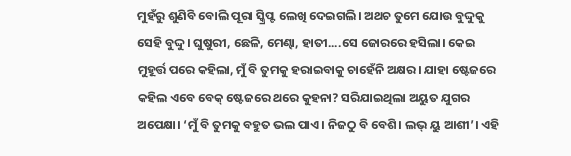ମୁହଁରୁ ଶୁଣିବି ବୋଲି ପୂରା ସ୍କ୍ରିପ୍ଟ ଲେଖି ଦେଇଗଲି। ଅଥଚ ତୁମେ ଯୋଉ ବୁଦ୍ଦୁକୁ ସେହି ବୁଦ୍ଦୁ। ଘୁଷୁରୀ, ଛେଳି, ମେଣ୍ଢା, ହାତୀ....ସେ ଜୋରରେ ହସିଲା। କେଇ ମୁହୂର୍ତ୍ତ ପରେ କହିଲା, ମୁଁ ବି ତୁମକୁ ହରାଇବାକୁ ଚାହେଁନି ଅକ୍ଷର। ଯାହା ଷ୍ଟେଜରେ କହିଲ ଏବେ ବେକ୍ ଷ୍ଟେଜରେ ଥରେ କୁହନା? ସରିଯାଇଥିଲା ଅୟୁତ ଯୁଗର ଅପେକ୍ଷା। ‘ମୁଁ ବି ତୁମକୁ ବହୁତ ଭଲ ପାଏ। ନିଜଠୁ ବି ବେଶି। ଲଭ୍ ୟୁ ଆଶୀ’। ଏହି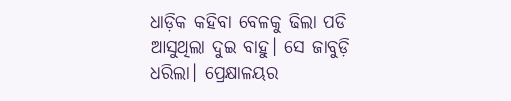ଧାଡ଼ିକ କହିବା ବେଳକୁ ଢିଲା ପଡି ଆସୁଥିଲା ଦୁଇ ବାହୁ। ସେ ଜାବୁଡ଼ି ଧରିଲା। ପ୍ରେକ୍ଷାଳୟର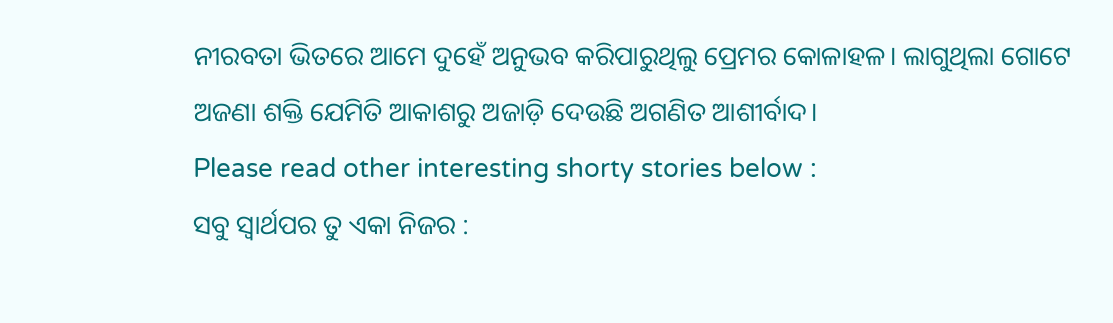ନୀରବତା ଭିତରେ ଆମେ ଦୁହେଁ ଅନୁଭବ କରିପାରୁଥିଲୁ ପ୍ରେମର କୋଳାହଳ। ଲାଗୁଥିଲା ଗୋଟେ ଅଜଣା ଶକ୍ତି ଯେମିତି ଆକାଶରୁ ଅଜାଡ଼ି ଦେଉଛି ଅଗଣିତ ଆଶୀର୍ବାଦ।
Please read other interesting shorty stories below :
ସବୁ ସ୍ବାର୍ଥପର ତୁ ଏକା ନିଜର :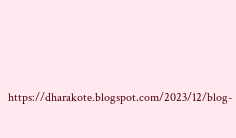https://dharakote.blogspot.com/2023/12/blog-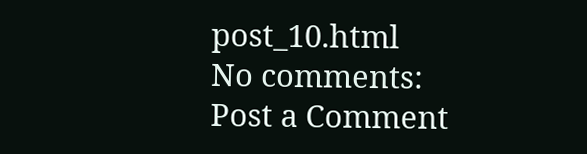post_10.html
No comments:
Post a Comment